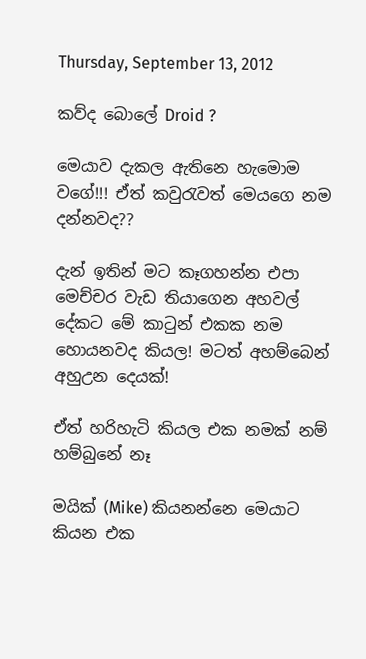Thursday, September 13, 2012

කව්ද බොලේ Droid ?

මෙයාව දැකල ඇතිනෙ හැමොම වගේ!!! ඒත් කවුරැවත් මෙයගෙ නම දන්නවද??

දැන් ඉතින් මට කෑගහන්න එපා මෙච්චර වැඩ තියාගෙන අහවල් දේකට මේ කාටුන් එකක නම හොයනවද කියල! මටත් අහම්බෙන් අහුඋන දෙයක්!

ඒත් හරිහැටි කියල එක නමක් නම් හම්බුනේ නෑ

මයික් (Mike) කියනන්නෙ මෙයාට කියන එක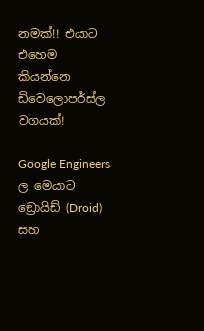නමක්!! එයාට එහෙම කියන්නෙ ඩිවෙලොපර්ස්ල වගයක්!

Google Engineers ල මෙයාට ඞ්‍රොයිඩ් (Droid) සහ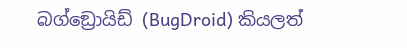බග්ඞ්‍රොයිඩ් (BugDroid) කියලත්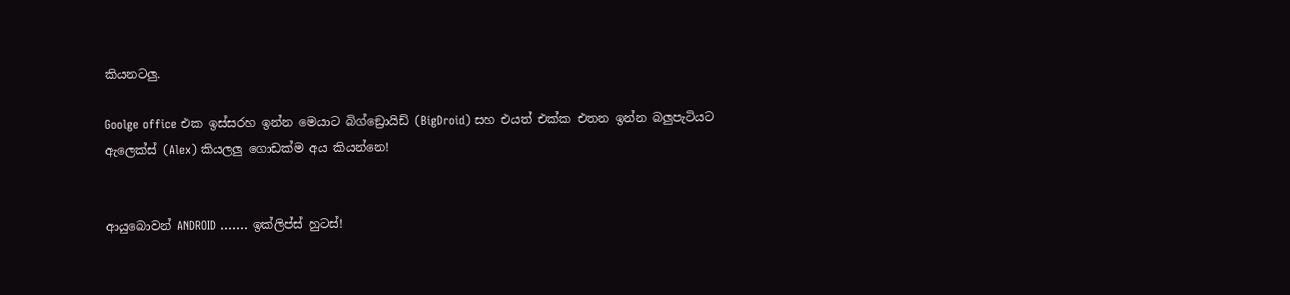කියනටලු.

Goolge office එක ඉස්සරහ ඉන්න මෙයාට බිග්ඞ්‍රොයිඩ් (BigDroid) සහ එයත් එක්ක එතන ඉන්න බලුපැටියට ඇලෙක්ස් (Alex) කියලලු ගොඩක්ම අය කියන්නෙ!


ආයුබොවන් ANDROID ……. ඉක්ලිප්ස් හුටස්!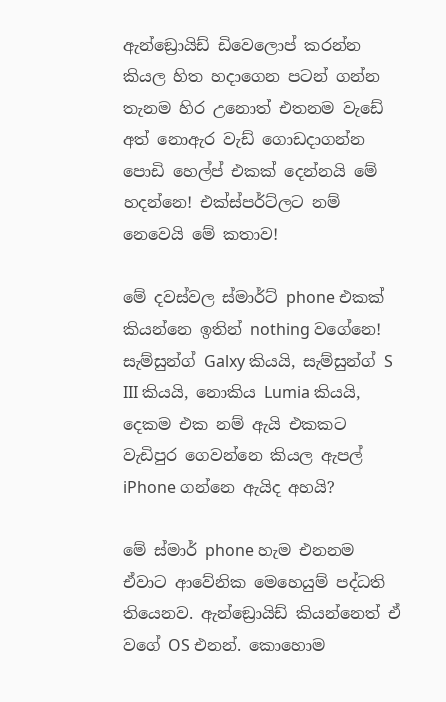ඇන්ඞ්‍රොයිඩ් ඩිවෙලොප් කරන්න කියල හිත හදාගෙන පටන් ගන්න තැනම හිර උනොත් එතනම වැඩේ අත් නොඇර වැඩ් ගොඩදාගන්න පොඩි හෙල්ප් එකක් දෙන්නයි මේ හදන්නෙ! එක්ස්පර්ට්ලට නම් නෙවෙයි මේ කතාව!

මේ දවස්වල ස්මාර්ට් phone එකක් කියන්නෙ ඉතින් nothing වගේනෙ! සැම්සුන්ග් Galxy කියයි, සැම්සුන්ග් S III කියයි, නොකිය Lumia කියයි, දෙකම එක නම් ඇයි එකකට වැඩිපුර ගෙවන්නෙ කියල ඇපල් iPhone ගන්නෙ ඇයිද අහයි?

මේ ස්මාර් phone හැම එනනම ඒවාට ආවේනික මෙහෙයුම් පද්ධති තියෙනව. ඇන්ඞ්‍රොයිඩ් කියන්නෙත් ඒ වගේ OS එනන්. කොහොම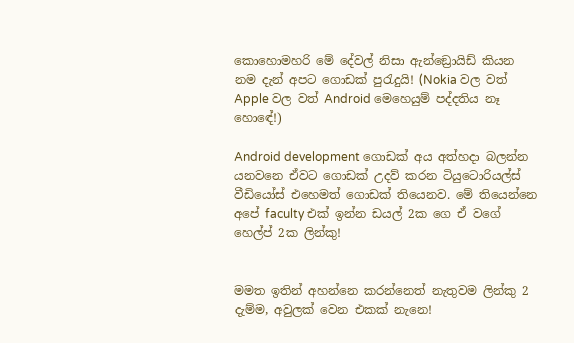කොහොමහරි මේ දේවල් නිසා ඇන්ඞ්‍රොයිඩ් කියන නම දැන් අපට ගොඩක් පුරැදුයි! (Nokia වල වත් Apple වල වත් Android මෙහෙයුම් පද්දතිය නෑ හො‍ඳේ!)

Android development ගොඩක් අය අත්හදා බලන්න යනවනෙ ඒවට ගොඩක් උදව් කරන ටියුටොරියල්ස් වීඩියෝස් එහෙමත් ගොඩක් තියෙනව. මේ තියෙන්නෙ අපේ faculty එක් ඉන්න ඩයල් 2ක ගෙ ඒ වගේ හෙල්ප් 2ක ලින්කු!


මමත ඉතින් අහන්නෙ කරන්නෙත් නැතුවම ලින්කු 2 දැම්ම, අවුලක් වෙන එකක් නැනෙ!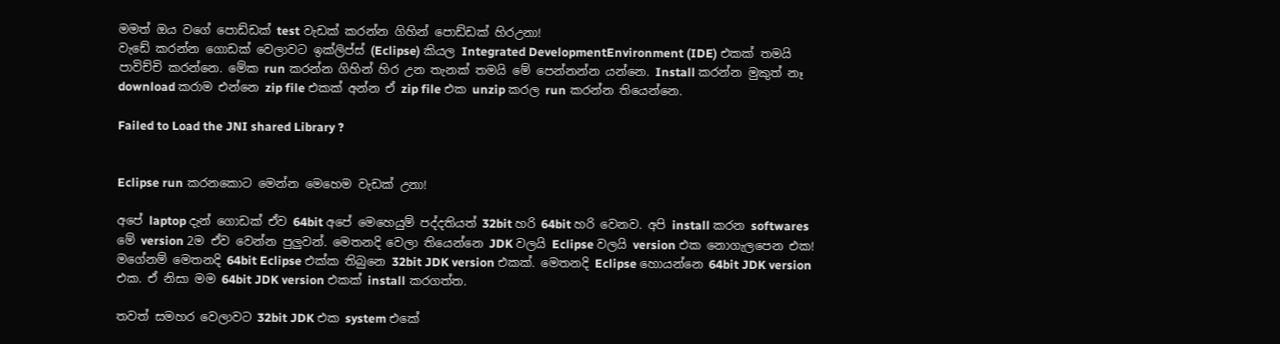මමත් ඔය වගේ පොඩ්ඩක් test වැඩක් කරන්න ගිහින් පොඩ්ඩක් හිරඋනා!
වැඩේ කරන්න ගොඩක් වෙලාවට ඉක්ලිප්ස් (Eclipse) කියල Integrated DevelopmentEnvironment (IDE) එකක් තමයි පාවිච්චි කරන්නෙ. මේක run කරන්න ගිහින් හිර උන තැනක් තමයි මේ පෙන්නන්න යන්නෙ. Install කරන්න මුකුත් නෑ download කරාම එන්නෙ zip file එකක් අන්න ඒ zip file එක unzip කරල run කරන්න තියෙන්නෙ.

Failed to Load the JNI shared Library ?


Eclipse run කරනකොට මෙන්න මෙහෙම වැඩක් උනා!

අපේ laptop දැන් ගොඩක් ඒව 64bit අපේ මෙහෙයුම් පද්දතියත් 32bit හරි 64bit හරි වෙනව. අපි install කරන softwares මේ version 2ම ඒව වෙන්න පුලුවන්. මෙතනදි වෙලා තියෙන්නෙ JDK වලයි Eclipse වලයි version එක නොගැලපෙන එක! මගේනම් මෙතනදි 64bit Eclipse එක්ක තිබුනෙ 32bit JDK version එකක්. මෙතනදි Eclipse හොයන්නෙ 64bit JDK version එක. ඒ නිසා මම 64bit JDK version එකක් install කරගත්ත.

තවත් සමහර වෙලාවට 32bit JDK එක system එකේ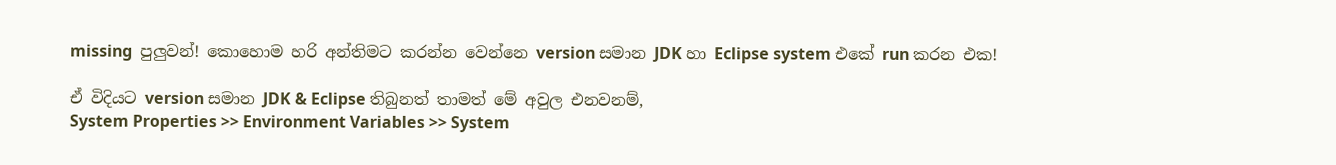missing  පුලුවන්! කොහොම හරි අන්තිමට කරන්න වෙන්නෙ version සමාන JDK හා Eclipse system එකේ run කරන එක!

ඒ විදියට version සමාන JDK & Eclipse තිබුනත් තාමත් මේ අවුල එනවනම්,
System Properties >> Environment Variables >> System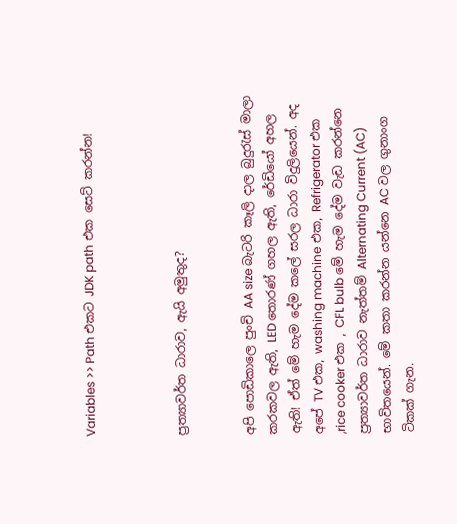Variables >> Path එකට JDK path එක සෙට් කරන්න!



ප්‍රත්‍යාවර්ත ධාරාව, ඇයි අමුතුද?


අපි පොඩිකාලෙ පුංචි AA size බැටරි කෑලි දාල බුදුරැස් මාලා කරකවල ඇති, LED තොරණ් ගහල ඇති, රේඩියෝ අහල ඇති! ඒත් මේ හැම දේම කලේ සරල ධාරා විදුලියෙන්. අද අපේ TV එක, washing machine එක, Refrigerator එක ,rice cooker එක , CFL bulb මේ හැම දේම වැඩ කරන්නෙ ප්‍රත්‍යාවර්ත ධාරාව නැත්තම් Alternating Current (AC) භාවිතයෙන්. මේ කතා කරන්න යන්නෙ AC වල ගුනාංග ටිකක් ගැන.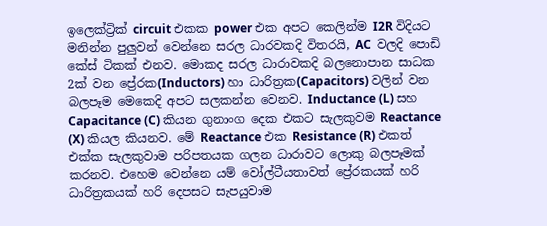ඉලෙක්ට්‍රික් circuit එකක power එක අපට කෙලින්ම I2R විදියට මනින්න පුලුවන් වෙන්නෙ සරල ධාරවකදි විතරයි, AC  වලදි පොඩි කේස් ටිකක් එනව. මොකද සරල ධාරාවකදි බලනොපාන සාධක 2ක් වන ප්‍රේරක(Inductors) හා ධාරිත්‍රක(Capacitors) වලින් වන බලපෑම මෙකෙදි අපට සලකන්න වෙනව. Inductance (L) සහ Capacitance (C) කියන ගුනාංග දෙක එකට සැලකුවම Reactance (X) කියල කියනව. මේ Reactance එක Resistance (R) එකත් එක්ක සැලකුවාම පරිපතයක ගලන ධාරාවට ලොකු බලපෑමක් කරනව. එහෙම වෙන්නෙ යම් වෝල්ටීයතාවත් ප්‍රේරකයක් හරි ධාරිත්‍රකයක් හරි දෙපසට සැපයුවාම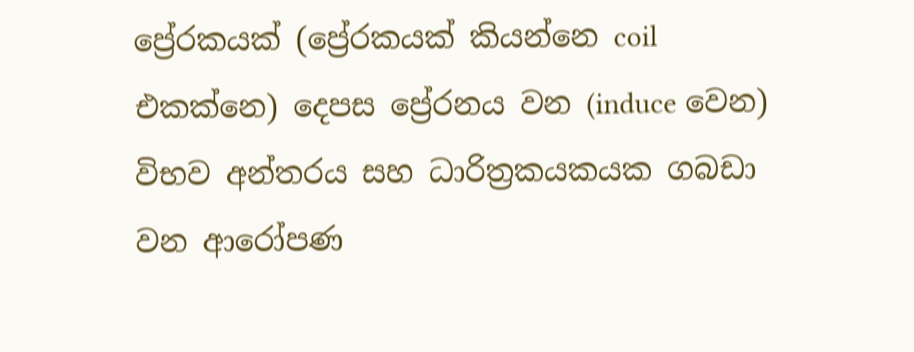ප්‍රේරකයක් (ප්‍රේරකයක් කියන්නෙ coil එකක්නෙ) දෙපස ප්‍රේරනය වන (induce වෙන) විභව අන්තරය සහ ධාරිත්‍රකයකයක ගබඩා වන ආරෝපණ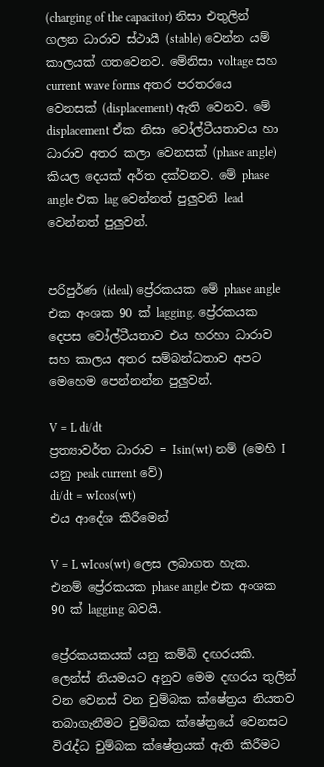(charging of the capacitor) නිසා එතුලින් ගලන ධාරාව ස්ථායී (stable) වෙන්න යම් කාලයක් ගතවෙනව. මේනිසා voltage සහ current wave forms අතර පරතරයෙ වෙනසක් (displacement) ඇති වෙනව. මේ displacement ඒක නිසා වෝල්ටීයතාවය හා ධාරාව අතර කලා වෙනසක් (phase angle) කියල දෙයක් අර්ත දක්වනව. මේ phase angle එක lag වෙන්නත් පුලුවනි lead වෙන්නත් පුලුවන්.


පරිපුර්ණ (ideal) ප්‍රේරකයක මේ phase angle එක අංශක 90 ක් lagging. ප්‍රේරකයක දෙපස වෝල්ටීයතාව එය හරහා ධාරාව සහ කාලය අතර සම්බන්ධතාව අපට මෙහෙම පෙන්නන්න පුලුවන්.

V = L di/dt
ප්‍රත්‍යාවර්ත ධාරාව = Isin(wt) නම් (මෙහි I යනු peak current වේ)
di/dt = wIcos(wt)
එය ආදේශ කිරීමෙන්

V = L wIcos(wt) ලෙස ලබාගත හැක. එනම් ප්‍රේරකයක phase angle එක අංශක 90 ක් lagging බවයි.

ප්‍රේරකයකයක් යනු කම්බි දඟරයකි. ලෙන්ස් නියමයට අනුව මෙම දඟරය තුලින් වන වෙනස් වන චුම්බක ක්ෂේත්‍රය නියතව තබාගැනීමට චුම්බක ක්ෂේත්‍රයේ වෙනසට විරැද්ධ චුම්බක ක්ෂේත්‍රයක් ඇති කිරීමට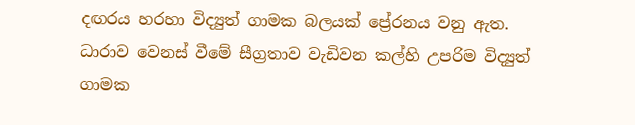දඟරය හරහා විද්‍යුත් ගාමක බලයක් ‍ප්‍රේරනය වනු ඇත. ධාරාව වෙනස් වීමේ සීග්‍රතාව වැඩිවන කල්හි උපරිම විද්‍යුත් ගාමක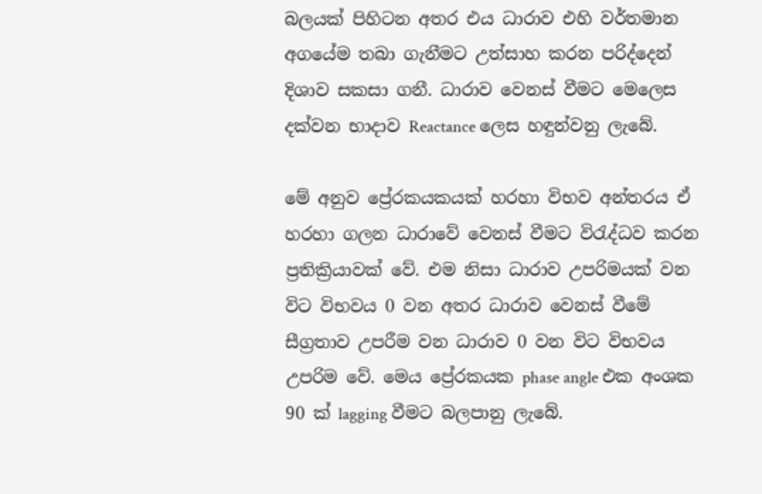බලයක් පිහිටන අතර එය ධාරාව එහි වර්තමාන අගයේම තබා ගැනීමට උත්සාහ කරන පරිද්දෙන් දිශාව සකසා ගනී. ධාරාව වෙනස් වීමට මෙලෙස දක්වන භාදාව Reactance ලෙස හඳුන්වනු ලැබේ.

මේ අනුව ප්‍රේරකයකයක් හරහා විභව අන්තරය ඒ හරහා ගලන ධාරාවේ වෙනස් වීමට විරැද්ධව කරන ප්‍රතික්‍රියාවක් වේ. එම නිසා ධාරාව උපරිමයක් වන විට විභවය 0 වන අතර ධාරාව වෙනස් වීමේ සීග්‍රතාව උපරීම වන ධාරාව 0 වන විට විභවය උපරිම වේ. මෙය ප්‍රේරකයක phase angle එක අංශක 90 ක් lagging වීමට බලපානු ලැබේ.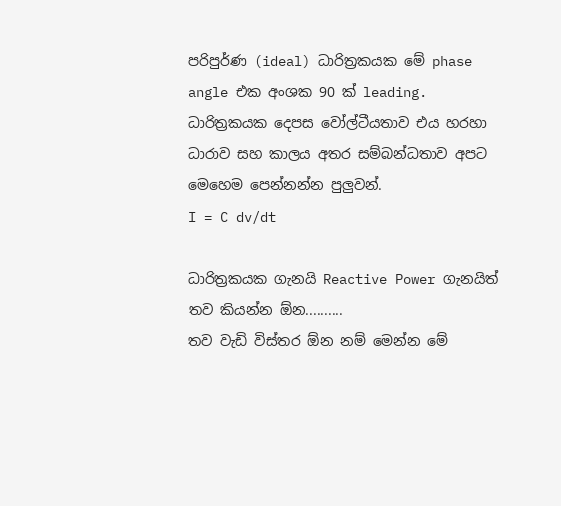පරිපුර්ණ (ideal) ධාරිත්‍රකයක මේ phase angle එක අංශක 90 ක් leading. ධාරිත්‍රකයක දෙපස වෝල්ටීයතාව එය හරහා ධාරාව සහ කාලය අතර සම්බන්ධතාව අපට මෙහෙම පෙන්නන්න පුලුවන්.
I = C dv/dt

ධාරිත්‍රකයක ගැනයි Reactive Power ගැනයිත් තව කියන්න ඕන..........
තව වැඩි විස්තර ඕන නම් මෙන්න මේ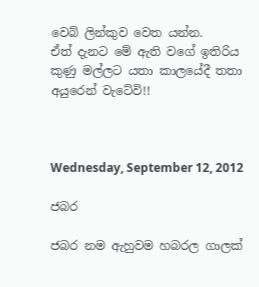වෙබ් ලින්කුව වෙත යන්න.
ඒත් දැනට මේ ඇති වගේ ඉතිරිය කුණු මල්ලට යතා කාලයේදී තතා අයුරෙන් වැටේවි!!



Wednesday, September 12, 2012

ජබර

ජබර නම ඇහුවම හබරල ගාලක්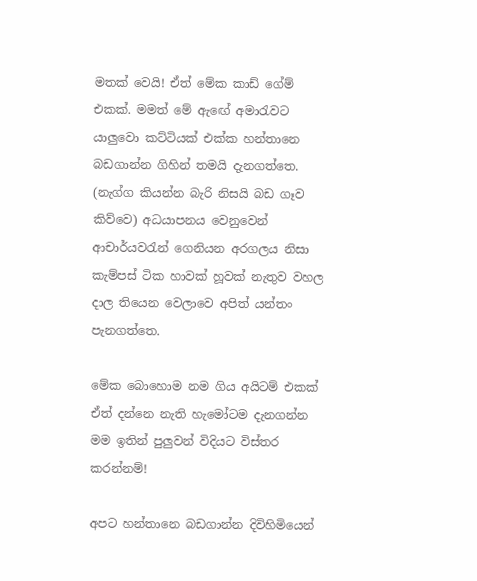මතක් වෙයි! ඒත් මේක කාඩ් ගේම් එකක්. මමත් මේ ඇඟේ අමාරැවට යාලුවො කට්ටියක් එක්ක හන්තානෙ බඩගාන්න ගිහින් තමයි දැනගත්තෙ. (නැග්ග කියන්න බැරි නිසයි බඩ ගෑව කිව්වෙ) අධයාපනය වෙනුවෙන් ආචාර්යවරැන් ගෙනියන අරගලය නිසා කැම්පස් ටික හාවක් හූවක් නැතුව වහල දාල තියෙන වෙලාවෙ අපිත් යන්තං පැනගත්තෙ.

මේක බොහොම නම ගිය අයිටම් එකක් ඒත් දන්නෙ නැති හැමෝටම දැනගන්න මම ඉතින් පුලුවන් විදියට විස්තර කරන්නම්!

අපට හන්තානෙ බඩගාන්න දිවිහිමියෙන්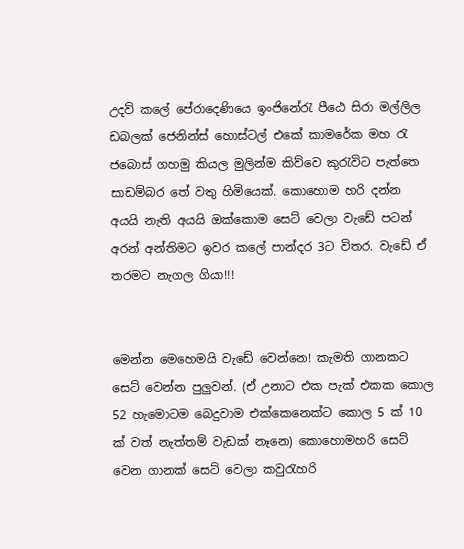උදව් කලේ පේරාදෙණියෙ ඉංජිනේරැ පීඨෙ සිරා මල්ලිල ඩබලක් ජෙනින්ස් හොස්ටල් එකේ කාමරේක මහ රැ ජබොස් ගහමු කියල මුලින්ම කිව්වෙ කුරැවිට පැත්තෙ සාඩම්බර තේ වතු හිමියෙක්. කොහොම හරි දන්න අයයි නැති අයයි ඔක්කොම සෙට් වෙලා වැඩේ පටන් අරන් අන්තිමට ඉවර කලේ පාන්දර 3ට විතර. වැඩේ ඒ තරමට නැගල ගියා!!!


මෙන්න මෙහෙමයි වැඩේ වෙන්නෙ! කැමති ගානකට සෙට් වෙන්න පුලුවන්. (ඒ උනාට එක පැක් එකක කොල 52 හැමොටම බෙදුවාම එක්කෙනෙක්ට කොල 5 ක් 10 ක් වත් නැත්තම් වැඩක් නෑනෙ) කොහොමහරි සෙට් වෙන ගානක් සෙට් වෙලා කවුරැහරි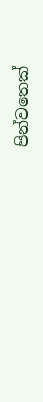පින්වතෙක්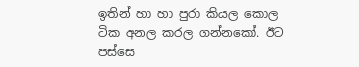ඉතින් හා හා පුරා කියල කොල ටික අනල කරල ගන්නකෝ. ඊට පස්සෙ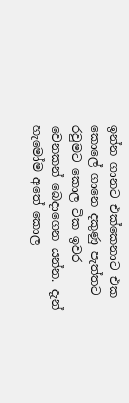ඉන්න ගානට එක්කෙනාට එක කොලේ ගානෙ දකුණු පැත්තට රවුමට කොල ටික ඉවර වෙනකන් බෙදාගෙන යන්න. දැන් හැමෝම අතේ කොල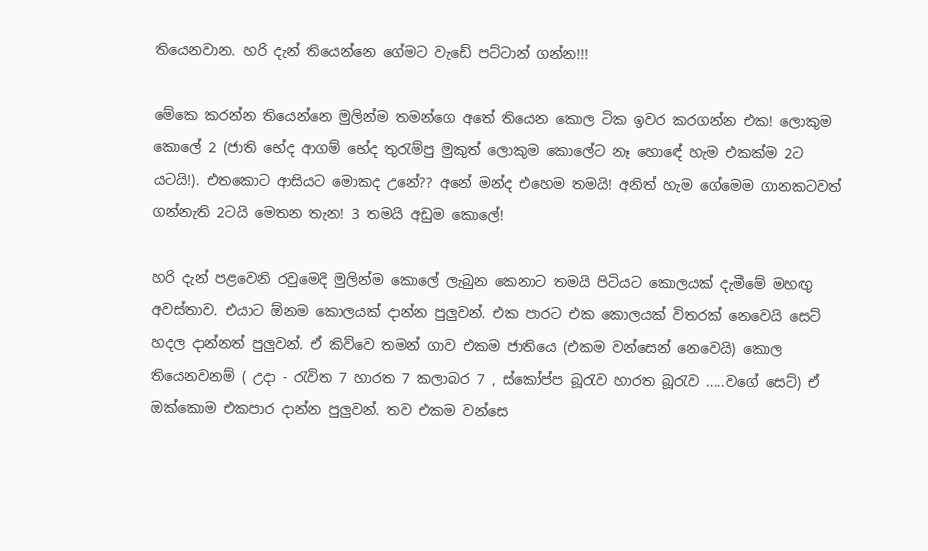තියෙනවාන. හරි දැන් තියෙන්නෙ ගේමට වැඩේ පට්ටාන් ගන්න!!!

මේකෙ කරන්න තියෙන්නෙ මුලින්ම තමන්ගෙ අතේ තියෙන කොල ටික ඉවර කරගන්න එක! ලොකුම කොලේ 2 (ජාති භේද ආගම් භේද තුරැම්පු මුකුත් ලොකුම කොලේට නෑ හොඳේ හැම එකක්ම 2ට යටයි!). එතකොට ආසියට මොකද උනේ?? අනේ මන්ද එහෙම තමයි! අනිත් හැම ගේමෙම ගානකටවත් ගන්නැති 2ටයි මෙතන තැන! 3 තමයි අඩුම කොලේ!

හරි දැන් පළවෙනි රවුමෙදි මුලින්ම කොලේ ලැබුන කෙනාට තමයි පිටියට කොලයක් දැමීමේ මහඟු අවස්තාව. එයාට ඕනම කොලයක් දාන්න පුලුවන්. එක පාරට එක කොලයක් විතරක් නෙවෙයි සෙට් හදල දාන්නත් පුලුවන්. ඒ කිව්වෙ තමන් ගාව එකම ජාතියෙ (එකම වන්සෙන් නෙවෙයි) කොල තියෙනවනම් ( උදා - රැවිත 7 හාරත 7 කලාබර 7 , ස්කෝප්ප බූරැව හාරත බූරැව .....වගේ සෙට්) ඒ ඔක්කොම එකපාර දාන්න පුලුවන්. තව එකම වන්සෙ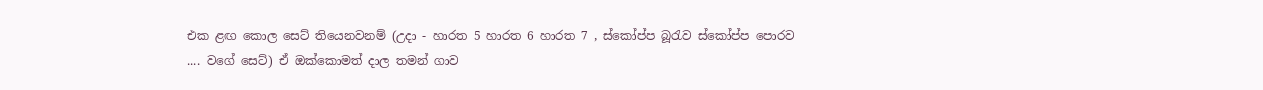එක ළඟ කොල සෙට් තියෙනවනම් (උදා - හාරත 5 හාරත 6 හාරත 7 , ස්කෝප්ප බූරැව ස්කෝප්ප පොරව .... වගේ සෙට්) ඒ ඔක්කොමත් දාල තමන් ගාව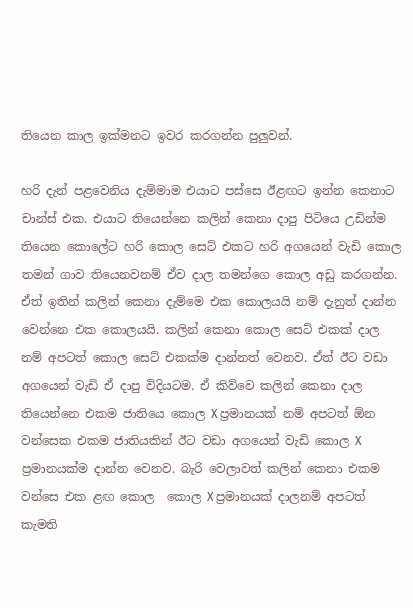තියෙන කාල ඉක්මනට ඉවර කරගන්න පුලුවන්.

හරි දැන් පළවෙනිය දැම්මාම එයාට පස්සෙ ඊළඟට ඉන්න කෙනාට චාන්ස් එක. එයාට තියෙන්නෙ කලින් කෙනා දාපු පිටියෙ උඩින්ම තියෙන කොලේට හරි කොල සෙට් එකට හරි අගයෙන් වැඩි කොල තමන් ගාව තියෙනවනම් ඒව දාල තමන්ගෙ කොල අඩු කරගන්න. ඒත් ඉතින් කලින් කෙනා දැම්මෙ එක කොලයයි නම් දැනුත් දාන්න වෙන්නෙ එක කොලයයි. කලින් කෙනා කොල සෙට් එකක් දාල නම් අපටත් කොල සෙට් එකක්ම දාන්නත් වෙනව. ඒත් ඊට වඩා අගයෙන් වැඩි ඒ දාපු විදියටම. ඒ කිව්වෙ කලින් කෙනා දාල තියෙන්නෙ එකම ජාතියෙ කොල X ප්‍රමානයක් නම් අපටත් ඕන වන්සෙක එකම ජාතියකින් ඊට වඩා අගයෙන් වැඩි කොල X ප්‍රමානයක්ම දාන්න වෙනව. බැරි වෙලාවත් කලින් කෙනා එකම වන්සෙ එක ළඟ කොල  කොල X ප්‍රමානයක් දාලනම් අපටත් කැමති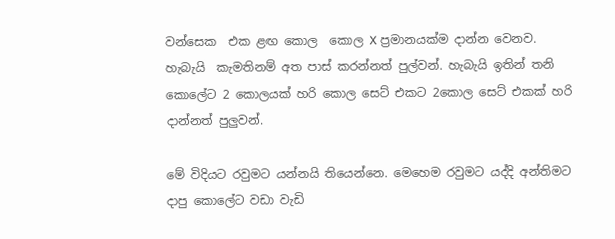වන්සෙක  එක ළඟ කොල  කොල X ප්‍රමානයක්ම දාන්න වෙනව. හැබැයි  කැමතිනම් අත පාස් කරන්නත් පුල්වන්. හැබැයි ඉතින් තනි කොලේට 2 කොලයක් හරි කොල සෙට් එකට 2කොල සෙට් එකක් හරි දාන්නත් පුලුවන්.

මේ විදියට රවුමට යන්නයි තියෙන්නෙ. මෙහෙම රවුමට යද්දි අන්තිමට දාපු කොලේට වඩා වැඩි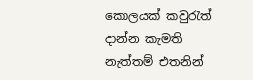කොලයක් කවුරැත් දාන්න කැමති නැත්තම් එතනින්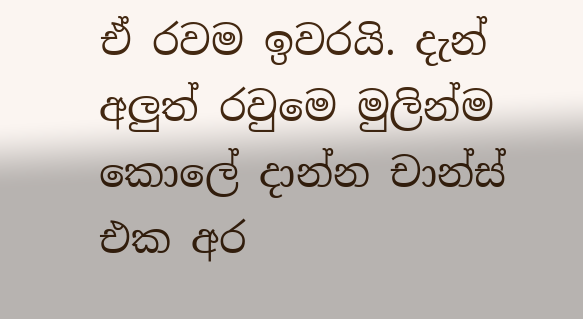ඒ රවම ඉවරයි. දැන් අලුත් රවුමෙ මුලින්ම කොලේ දාන්න චාන්ස් එක අර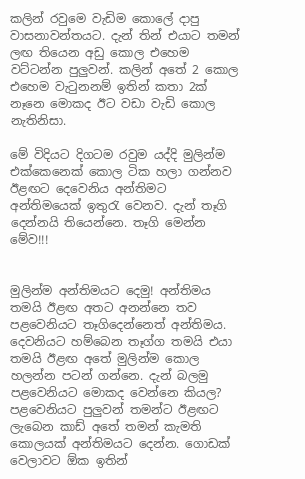කලින් රවුමෙ වැඩිම කොලේ දාපු වාසනාවන්තයට. දැන් තින් එයාට තමන් ලඟ තියෙන අඩු කොල එහෙම වට්ටන්න පුලුවන්. කලින් අතේ 2 කොල එහෙම වැටුනනම් ඉතින් කතා 2ක් නෑනෙ මොකද ඊට වඩා වැඩි කොල නැතිනිසා.

මේ විදියට දිගටම රවුම යද්දි මුලින්ම එක්කෙනෙක් කොල ටික හලා ගන්නව ඊළඟට දෙවෙනිය අන්තිමට අන්තිමයෙක් ඉතුරැ වෙනව. දැන් තෑගි දෙන්නයි තියෙන්නෙ. තෑගි මෙන්න මේව!!!


මුලින්ම අන්තිමයට දෙමු! අන්තිමය තමයි ඊළඟ අතට අනන්නෙ තව පළවෙනියට තෑගිදෙන්නෙත් අන්තිමය. දෙවනියට හම්බෙන තෑග්ග තමයි එයා තමයි ඊළඟ අතේ මුලින්ම කොල හලන්න පටන් ගන්නෙ. දැන් බලමු පළවෙනියට මොකද වෙන්නෙ කියල? පළවෙනියට පුලුවන් තමන්ට ඊළඟට ලැබෙන කාඩ් අතේ තමන් කැමති කොලයක් අන්තිමයට දෙන්න. ගොඩක් වෙලාවට ඕක ඉතින්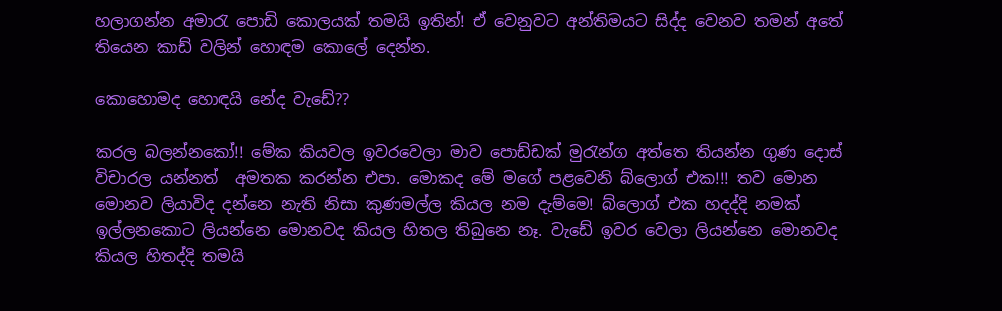හලාගන්න අමාරැ පොඩි කොලයක් තමයි ඉතින්! ඒ වෙනුවට අන්තිමයට සිද්ද වෙනව තමන් අතේ තියෙන කාඩ් වලින් හො‍ඳම කොලේ දෙන්න.

කොහොමද හො‍ඳයි නේද වැඩේ??

කරල බලන්නකෝ!! මේක කියවල ඉවරවෙලා මාව පොඩ්ඩක් මුරැන්ග අත්තෙ තියන්න ගුණ දොස් විචාරල යන්නත්  අමතක කරන්න එපා. මොකද මේ මගේ පළවෙනි බ්ලොග් එක!!! තව මොන මොනව ලියාවිද දන්නෙ නැති නිසා කුණමල්ල කියල නම දැම්මෙ! බ්ලොග් එක හදද්දි නමක් ඉල්ලනකොට ලියන්නෙ මොනවද කියල හිතල තිබුනෙ නෑ. වැඩේ ඉවර වෙලා ලියන්නෙ මොනවද කියල හිතද්දි තමයි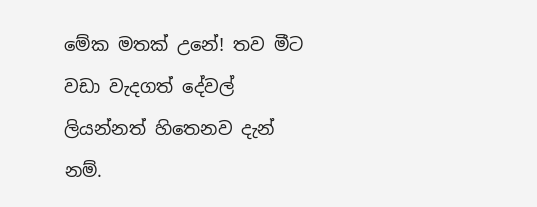මේක මතක් උනේ! තව මීට වඩා වැදගත් දේවල් ලියන්නත් හිතෙනව දැන් නම්.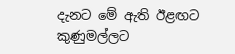දැනට මේ ඇති ඊළ‍ඟට කුණුමල්ලට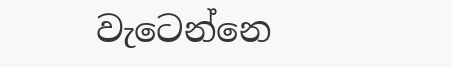වැටෙන්නෙ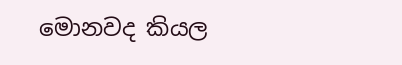මොනවද කියල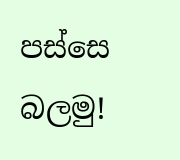පස්සෙ බලමු!